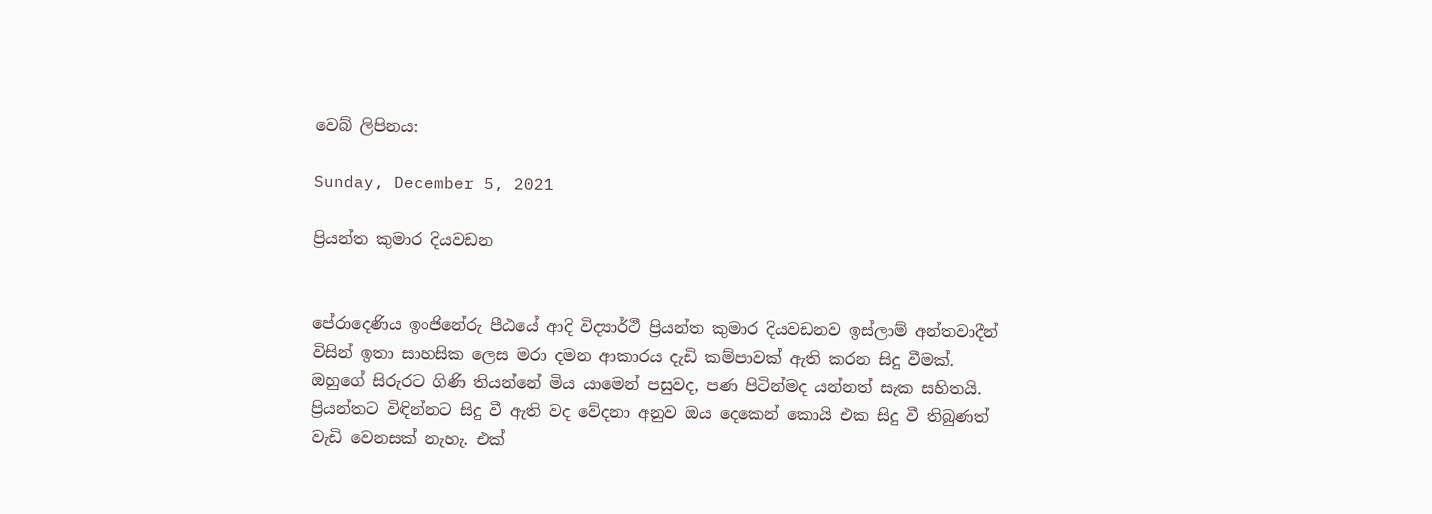වෙබ් ලිපිනය:

Sunday, December 5, 2021

ප්‍රියන්ත කුමාර දියවඩන


පේරාදෙණිය ඉංජිනේරු පීඨයේ ආදි විද්‍යාර්ථී ප්‍රියන්ත කුමාර දියවඩනව ඉස්ලාම් අන්තවාදීන් විසින් ඉතා සාහසික ලෙස මරා දමන ආකාරය දැඩි කම්පාවක් ඇති කරන සිදු වීමක්. ඔහුගේ සිරුරට ගිණි තියන්නේ මිය යාමෙන් පසුවද, පණ පිටින්මද යන්නත් සැක සහිතයි. ප්‍රියන්තට විඳින්නට සිදු වී ඇති වද වේදනා අනුව ඔය දෙකෙන් කොයි එක සිදු වී තිබුණත් වැඩි වෙනසක් නැහැ. එක්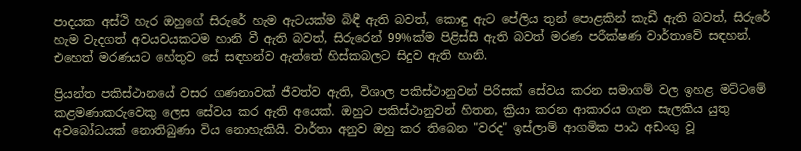පාදයක අස්ථි හැර ඔහුගේ සිරුරේ හැම ඇටයක්ම බිඳී ඇති බවත්, කොඳු ඇට පේලිය තුන් පොළකින් කැඩී ඇති බවත්, සිරුරේ හැම වැදගත් අවයවයකටම හානි වී ඇති බවත්, සිරුරෙන් 99%ක්ම පිළිස්සී ඇති බවත් මරණ පරීක්ෂණ වාර්තාවේ සඳහන්. එහෙත් මරණයට හේතුව සේ සඳහන්ව ඇත්තේ හිස්කබලට සිදුව ඇති හානි.

ප්‍රියන්ත පකිස්ථානයේ වසර ගණනාවක් ජීවත්ව ඇති, විශාල පකිස්ථානුවන් පිරිසක් සේවය කරන සමාගම් වල ඉහළ මට්ටමේ කළමණාකරුවෙකු ලෙස සේවය කර ඇති අයෙක්. ඔහුට පකිස්ථානුවන් හිතන, ක්‍රියා කරන ආකාරය ගැන සැලකිය යුතු අවබෝධයක් නොතිබුණා විය නොහැකියි. වාර්තා අනුව ඔහු කර තිබෙන "වරද" ඉස්ලාම් ආගමික පාඨ අඩංගු වූ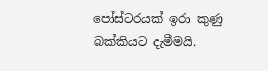පෝස්ටරයක් ඉරා කුණු බක්කියට දැමීමයි.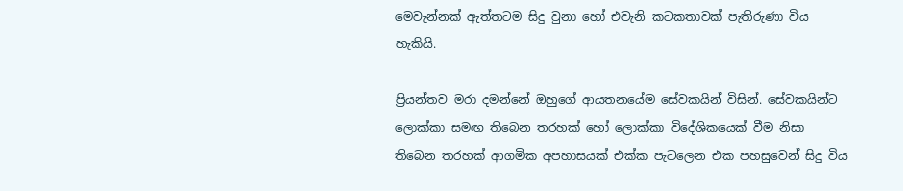මෙවැන්නක් ඇත්තටම සිදු වුනා හෝ එවැනි කටකතාවක් පැතිරුණා විය හැකියි.

ප්‍රියන්තව මරා දමන්නේ ඔහුගේ ආයතනයේම සේවකයින් විසින්. සේවකයින්ට ලොක්කා සමඟ තිබෙන තරහක් හෝ ලොක්කා විදේශිකයෙක් වීම නිසා තිබෙන තරහක් ආගමික අපහාසයක් එක්ක පැටලෙන එක පහසුවෙන් සිදු විය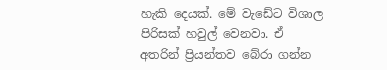හැකි දෙයක්. මේ වැඩේට විශාල පිරිසක් හවුල් වෙනවා. ඒ අතරින් ප්‍රියන්තව බේරා ගන්න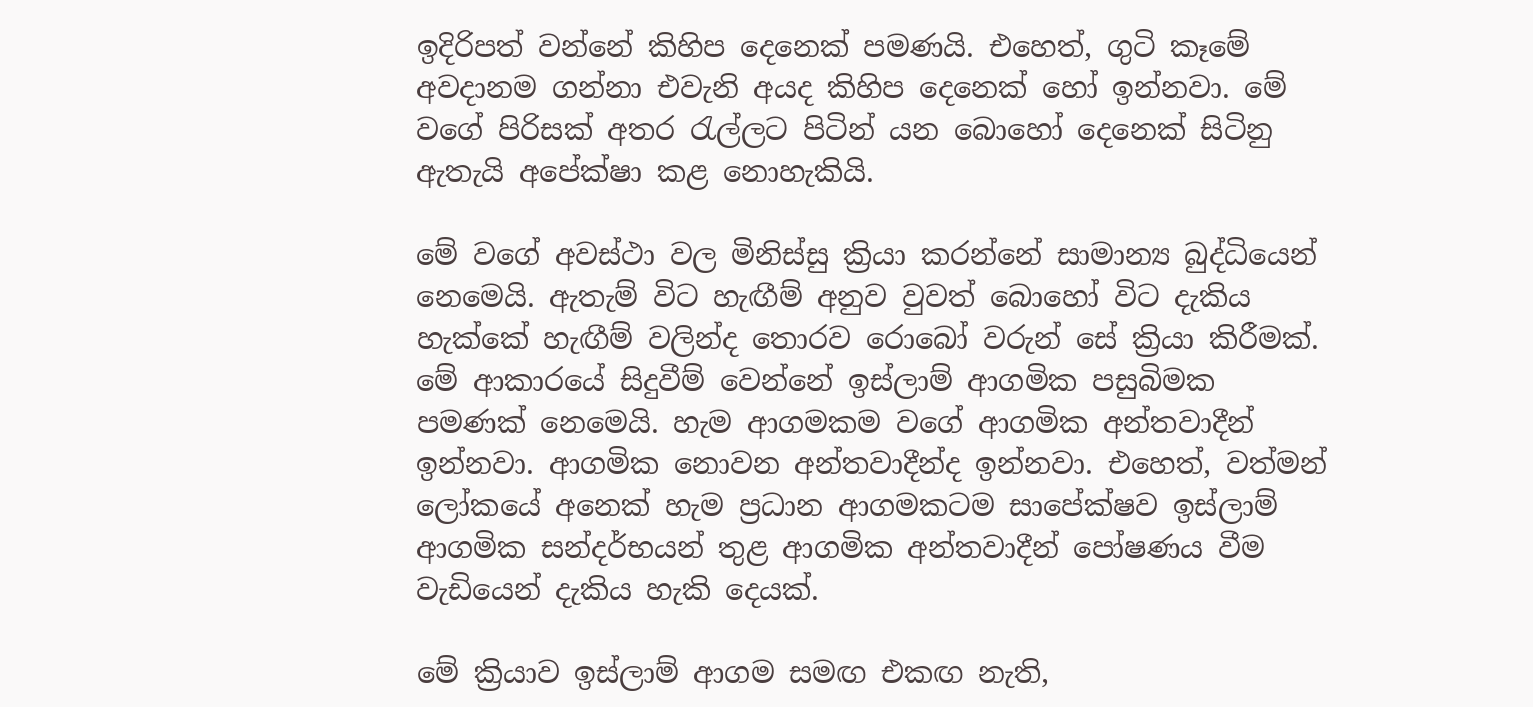ඉදිරිපත් වන්නේ කිහිප දෙනෙක් පමණයි. එහෙත්, ගුටි කෑමේ අවදානම ගන්නා එවැනි අයද කිහිප දෙනෙක් හෝ ඉන්නවා. මේ වගේ පිරිසක් අතර රැල්ලට පිටින් යන බොහෝ දෙනෙක් සිටිනු ඇතැයි අපේක්ෂා කළ නොහැකියි.

මේ වගේ අවස්ථා වල මිනිස්සු ක්‍රියා කරන්නේ සාමාන්‍ය බුද්ධියෙන් නෙමෙයි. ඇතැම් විට හැඟීම් අනුව වුවත් බොහෝ විට දැකිය හැක්කේ හැඟීම් වලින්ද තොරව රොබෝ වරුන් සේ ක්‍රියා කිරීමක්. මේ ආකාරයේ සිදුවීම් වෙන්නේ ඉස්ලාම් ආගමික පසුබිමක පමණක් නෙමෙයි. හැම ආගමකම වගේ ආගමික අන්තවාදීන් ඉන්නවා. ආගමික නොවන අන්තවාදීන්ද ඉන්නවා. එහෙත්, වත්මන් ලෝකයේ අනෙක් හැම ප්‍රධාන ආගමකටම සාපේක්ෂව ඉස්ලාම් ආගමික සන්දර්භයන් තුළ ආගමික අන්තවාදීන් පෝෂණය වීම වැඩියෙන් දැකිය හැකි දෙයක්.

මේ ක්‍රියාව ඉස්ලාම් ආගම සමඟ එකඟ නැති,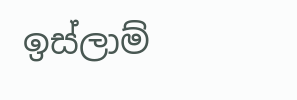ඉස්ලාම්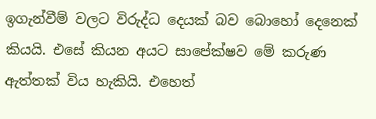ඉගැන්වීම් වලට විරුද්ධ දෙයක් බව බොහෝ දෙනෙක් කියයි. එසේ කියන අයට සාපේක්ෂව මේ කරුණ ඇත්තක් විය හැකියි. එහෙත්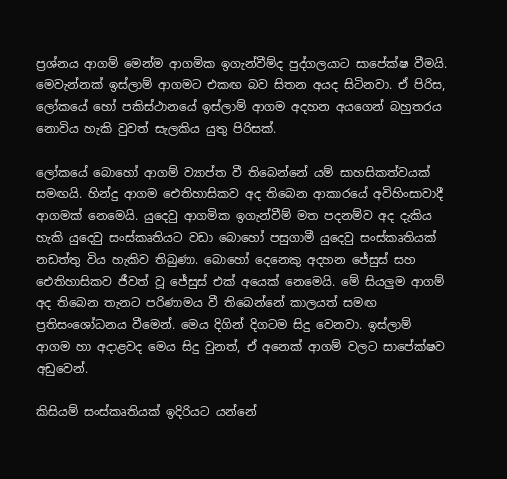ප්‍රශ්නය ආගම් මෙන්ම ආගමික ඉගැන්වීම්ද පුද්ගලයාට සාපේක්ෂ වීමයි. මෙවැන්නක් ඉස්ලාම් ආගමට එකඟ බව සිතන අයද සිටිනවා. ඒ පිරිස, ලෝකයේ හෝ පකිස්ථානයේ ඉස්ලාම් ආගම අදහන අයගෙන් බහුතරය නොවිය හැකි වුවත් සැලකිය යුතු පිරිසක්.

ලෝකයේ බොහෝ ආගම් ව්‍යාප්ත වී තිබෙන්නේ යම් සාහසිකත්වයක් සමඟයි. හින්දු ආගම ඓතිහාසිකව අද තිබෙන ආකාරයේ අවිහිංසාවාදී ආගමක් නෙමෙයි. යුදෙවු ආගමික ඉගැන්වීම් මත පදනම්ව අද දැකිය හැකි යුදෙවු සංස්කෘතියට වඩා බොහෝ පසුගාමී යුදෙවු සංස්කෘතියක් නඩත්තු විය හැකිව තිබුණා. බොහෝ දෙනෙකු අදහන ජේසුස් සහ ඓතිහාසිකව ජීවත් වූ ජේසුස් එක් අයෙක් නෙමෙයි. මේ සියලුම ආගම් අද තිබෙන තැනට පරිණාමය වී තිබෙන්නේ කාලයත් සමඟ ප්‍රතිසංශෝධනය වීමෙන්. මෙය දිගින් දිගටම සිදු වෙනවා. ඉස්ලාම් ආගම හා අදාළවද මෙය සිදු වුනත්, ඒ අනෙක් ආගම් වලට සාපේක්ෂව අඩුවෙන්.

කිසියම් සංස්කෘතියක් ඉදිරියට යන්නේ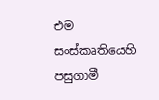එම සංස්කෘතියෙහි පසුගාමී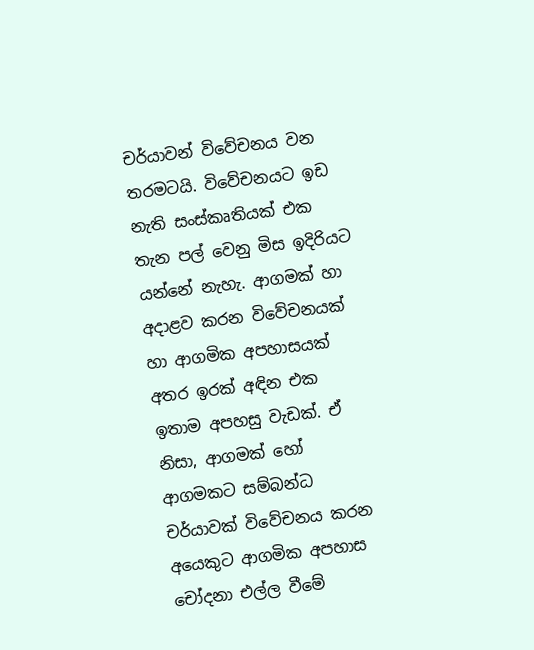චර්යාවන් විවේචනය වන තරමටයි. විවේචනයට ඉඩ නැති සංස්කෘතියක් එක තැන පල් වෙනු මිස ඉදිරියට යන්නේ නැහැ. ආගමක් හා අදාළව කරන විවේචනයක් හා ආගමික අපහාසයක් අතර ඉරක් අඳින එක ඉතාම අපහසු වැඩක්. ඒ නිසා, ආගමක් හෝ ආගමකට සම්බන්ධ චර්යාවක් විවේචනය කරන අයෙකුට ආගමික අපහාස චෝදනා එල්ල වීමේ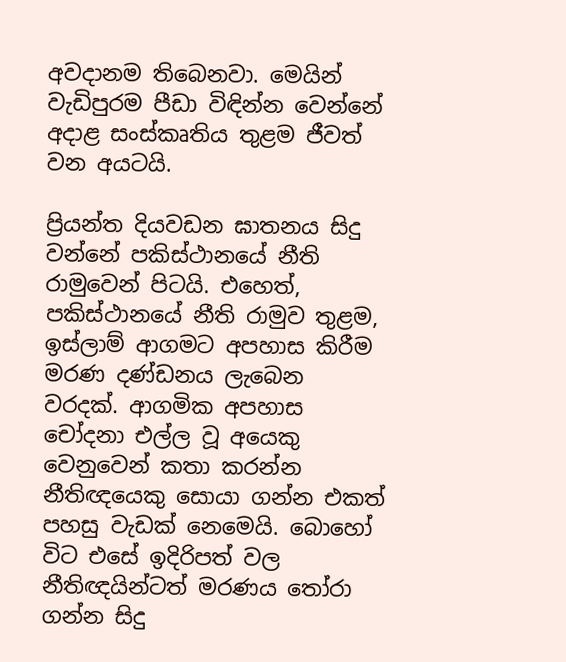අවදානම තිබෙනවා. මෙයින් වැඩිපුරම පීඩා විඳින්න වෙන්නේ අදාළ සංස්කෘතිය තුළම ජීවත් වන අයටයි.

ප්‍රියන්ත දියවඩන ඝාතනය සිදු වන්නේ පකිස්ථානයේ නීති රාමුවෙන් පිටයි. එහෙත්, පකිස්ථානයේ නීති රාමුව තුළම, ඉස්ලාම් ආගමට අපහාස කිරීම මරණ දණ්ඩනය ලැබෙන වරදක්. ආගමික අපහාස චෝදනා එල්ල වූ අයෙකු වෙනුවෙන් කතා කරන්න නීතිඥයෙකු සොයා ගන්න එකත් පහසු වැඩක් නෙමෙයි. බොහෝ විට එසේ ඉදිරිපත් වල නීතිඥයින්ටත් මරණය තෝරා ගන්න සිදු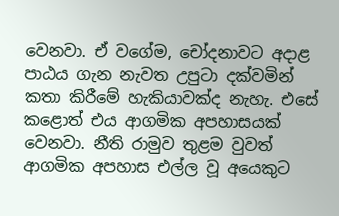වෙනවා. ඒ වගේම, චෝදනාවට අදාළ පාඨය ගැන නැවත උපුටා දක්වමින් කතා කිරීමේ හැකියාවක්ද නැහැ. එසේ කළොත් එය ආගමික අපහාසයක් වෙනවා. නීති රාමුව තුළම වුවත් ආගමික අපහාස එල්ල වූ අයෙකුට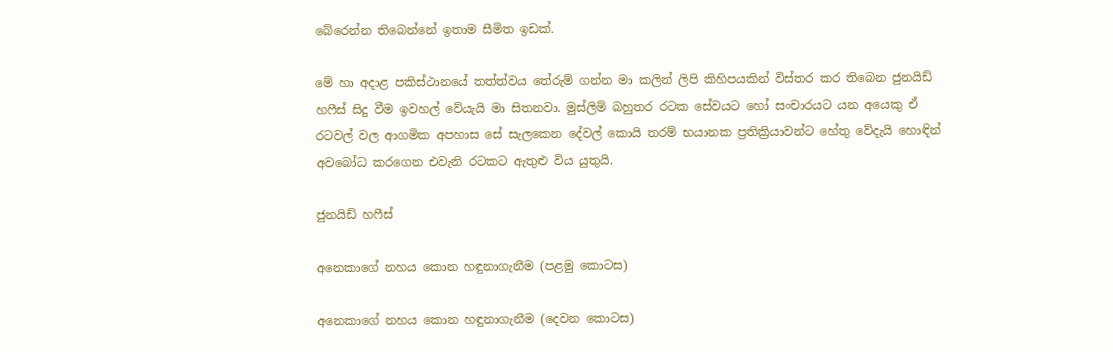බේරෙන්න තිබෙන්නේ ඉතාම සීමිත ඉඩක්.

මේ හා අදාළ පකිස්ථානයේ තත්ත්වය තේරුම් ගන්න මා කලින් ලිපි කිහිපයකින් විස්තර කර තිබෙන ජුනයිඩ් හෆීස් සිදු වීම ඉවහල් වේයැයි මා සිතනවා. මුස්ලිම් බහුතර රටක සේවයට හෝ සංචාරයට යන අයෙකු ඒ රටවල් වල ආගමික අපහාස සේ සැලකෙන දේවල් කොයි තරම් භයානක ප්‍රතික්‍රියාවන්ට හේතු වේදැයි හොඳින් අවබෝධ කරගෙන එවැනි රටකට ඇතුළු විය යුතුයි.

ජුනයිඩ් හෆීස්

අනෙකාගේ නහය කොන හඳුනාගැනීම (පළමු කොටස)

අනෙකාගේ නහය කොන හඳුනාගැනීම (දෙවන කොටස)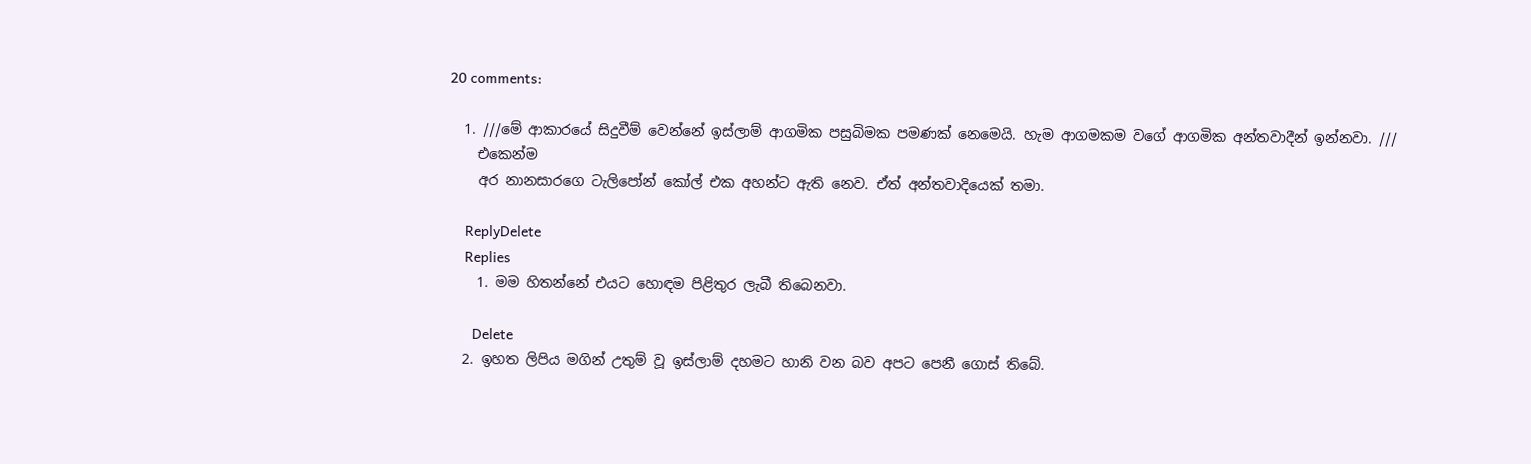20 comments:

  1. ///මේ ආකාරයේ සිදුවීම් වෙන්නේ ඉස්ලාම් ආගමික පසුබිමක පමණක් නෙමෙයි. හැම ආගමකම වගේ ආගමික අන්තවාදීන් ඉන්නවා. ///
    එකෙන්ම
    අර නානසාරගෙ ටැලිපෝන් කෝල් එක අහන්ට ඇති නෙව. ඒත් අන්තවාදියෙක් තමා.

    ReplyDelete
    Replies
    1. මම හිතන්නේ එයට හොඳම පිළිතුර ලැබී තිබෙනවා.

      Delete
  2. ඉහත ලිපිය මගින් උතුම් වූ ඉස්ලාම් දහමට හානි වන බව අපට පෙනී ගොස් තිබේ.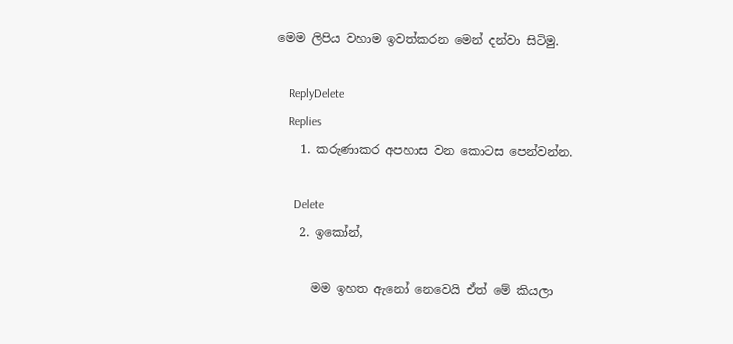මෙම ලිපිය වහාම ඉවත්කරන මෙන් දන්වා සිටිමු.

    ReplyDelete
    Replies
    1. කරුණාකර අපහාස වන කොටස පෙන්වන්න.

      Delete
    2. ඉකෝන්,

      මම ඉහත ඇනෝ නෙවෙයි ඒත් මේ කියලා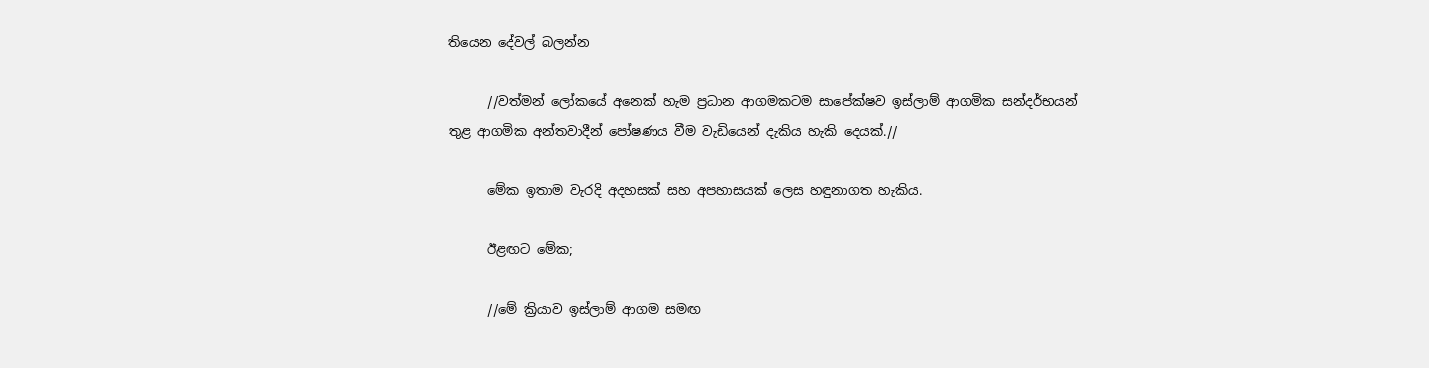තියෙන දේවල් බලන්න

      //වත්මන් ලෝකයේ අනෙක් හැම ප්‍රධාන ආගමකටම සාපේක්ෂව ඉස්ලාම් ආගමික සන්දර්භයන් තුළ ආගමික අන්තවාදීන් පෝෂණය වීම වැඩියෙන් දැකිය හැකි දෙයක්.//

      මේක ඉතාම වැරදි අදහසක් සහ අපහාසයක් ලෙස හඳුනාගත හැකිය.

      ඊළඟට මේක;

      //මේ ක්‍රියාව ඉස්ලාම් ආගම සමඟ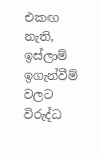එකඟ නැති, ඉස්ලාම් ඉගැන්වීම් වලට විරුද්ධ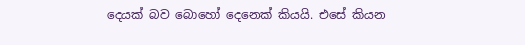දෙයක් බව බොහෝ දෙනෙක් කියයි. එසේ කියන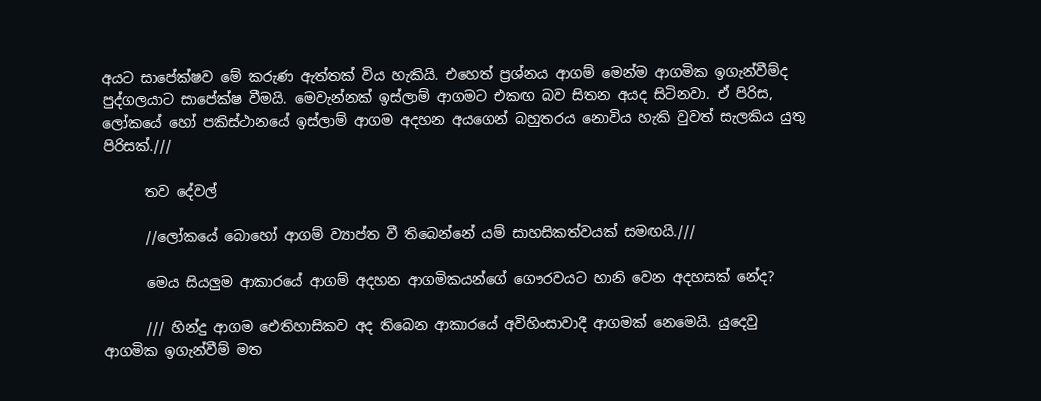අයට සාපේක්ෂව මේ කරුණ ඇත්තක් විය හැකියි. එහෙත් ප්‍රශ්නය ආගම් මෙන්ම ආගමික ඉගැන්වීම්ද පුද්ගලයාට සාපේක්ෂ වීමයි. මෙවැන්නක් ඉස්ලාම් ආගමට එකඟ බව සිතන අයද සිටිනවා. ඒ පිරිස, ලෝකයේ හෝ පකිස්ථානයේ ඉස්ලාම් ආගම අදහන අයගෙන් බහුතරය නොවිය හැකි වුවත් සැලකිය යුතු පිරිසක්.///

      තව දේවල්

      //ලෝකයේ බොහෝ ආගම් ව්‍යාප්ත වී තිබෙන්නේ යම් සාහසිකත්වයක් සමඟයි.///

      මෙය සියලුම ආකාරයේ ආගම් අදහන ආගමිකයන්ගේ ගෞරවයට හානි වෙන අදහසක් නේද?

      /// හින්දු ආගම ඓතිහාසිකව අද තිබෙන ආකාරයේ අවිහිංසාවාදී ආගමක් නෙමෙයි. යුදෙවු ආගමික ඉගැන්වීම් මත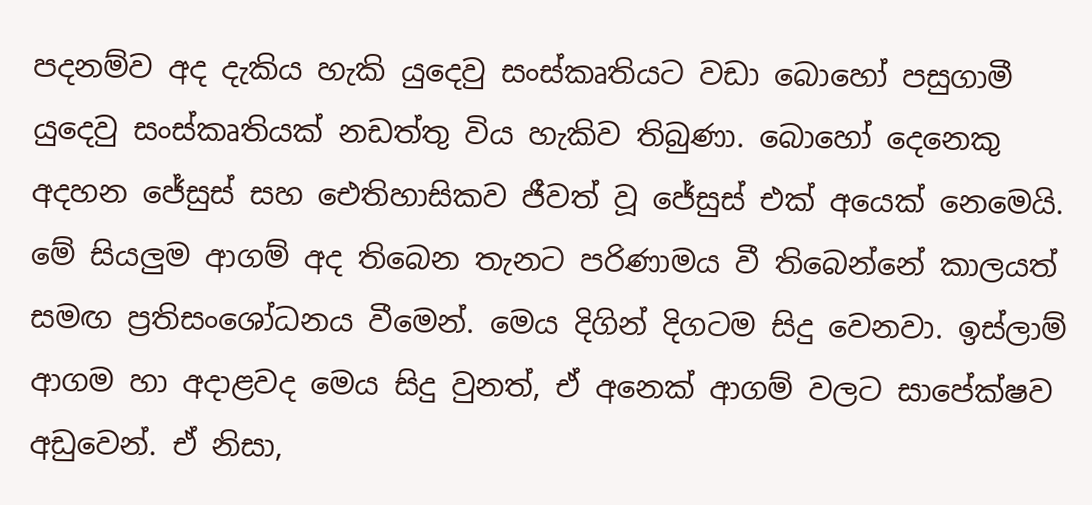පදනම්ව අද දැකිය හැකි යුදෙවු සංස්කෘතියට වඩා බොහෝ පසුගාමී යුදෙවු සංස්කෘතියක් නඩත්තු විය හැකිව තිබුණා. බොහෝ දෙනෙකු අදහන ජේසුස් සහ ඓතිහාසිකව ජීවත් වූ ජේසුස් එක් අයෙක් නෙමෙයි. මේ සියලුම ආගම් අද තිබෙන තැනට පරිණාමය වී තිබෙන්නේ කාලයත් සමඟ ප්‍රතිසංශෝධනය වීමෙන්. මෙය දිගින් දිගටම සිදු වෙනවා. ඉස්ලාම් ආගම හා අදාළවද මෙය සිදු වුනත්, ඒ අනෙක් ආගම් වලට සාපේක්ෂව අඩුවෙන්. ඒ නිසා,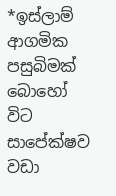*ඉස්ලාම් ආගමික පසුබිමක් බොහෝ විට සාපේක්ෂව වඩා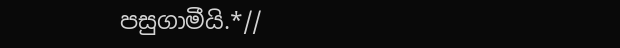පසුගාමීයි.*//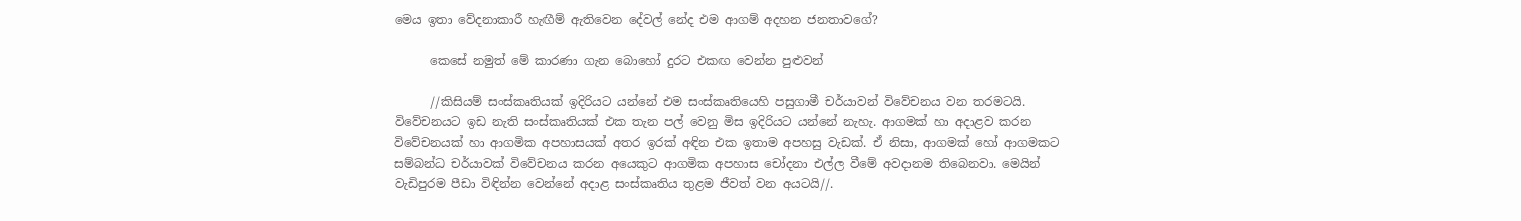මෙය ඉතා වේදනාකාරී හැඟීම් ඇතිවෙන දේවල් නේද එම ආගම් අදහන ජනතාවගේ?

      කෙසේ නමුත් මේ කාරණා ගැන බොහෝ දුරට එකඟ වෙන්න පුළුවන්

      //කිසියම් සංස්කෘතියක් ඉදිරියට යන්නේ එම සංස්කෘතියෙහි පසුගාමී චර්යාවන් විවේචනය වන තරමටයි. විවේචනයට ඉඩ නැති සංස්කෘතියක් එක තැන පල් වෙනු මිස ඉදිරියට යන්නේ නැහැ. ආගමක් හා අදාළව කරන විවේචනයක් හා ආගමික අපහාසයක් අතර ඉරක් අඳින එක ඉතාම අපහසු වැඩක්. ඒ නිසා, ආගමක් හෝ ආගමකට සම්බන්ධ චර්යාවක් විවේචනය කරන අයෙකුට ආගමික අපහාස චෝදනා එල්ල වීමේ අවදානම තිබෙනවා. මෙයින් වැඩිපුරම පීඩා විඳින්න වෙන්නේ අදාළ සංස්කෘතිය තුළම ජීවත් වන අයටයි//.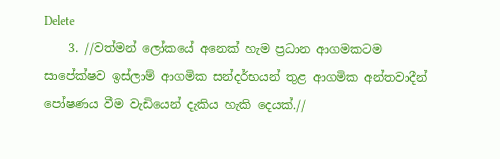Delete
    3. //වත්මන් ලෝකයේ අනෙක් හැම ප්‍රධාන ආගමකටම සාපේක්ෂව ඉස්ලාම් ආගමික සන්දර්භයන් තුළ ආගමික අන්තවාදීන් පෝෂණය වීම වැඩියෙන් දැකිය හැකි දෙයක්.//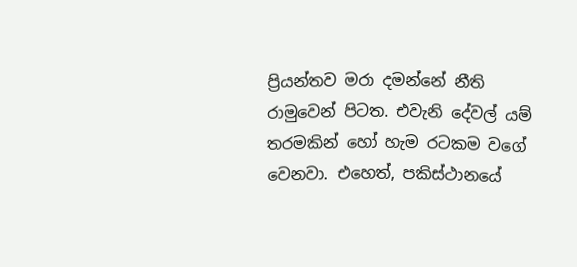ප්‍රියන්තව මරා දමන්නේ නීති රාමුවෙන් පිටත. එවැනි දේවල් යම් තරමකින් හෝ හැම රටකම වගේ වෙනවා. එහෙත්, පකිස්ථානයේ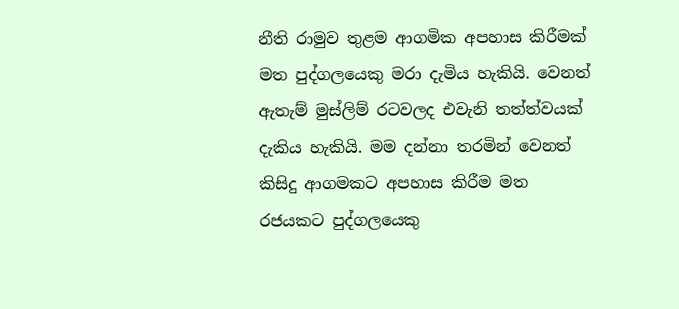නීති රාමුව තුළම ආගමික අපහාස කිරීමක් මත පුද්ගලයෙකු මරා දැමිය හැකියි. වෙනත් ඇතැම් මුස්ලිම් රටවලද එවැනි තත්ත්වයක් දැකිය හැකියි. මම දන්නා තරමින් වෙනත් කිසිදු ආගමකට අපහාස කිරීම මත රජයකට පුද්ගලයෙකු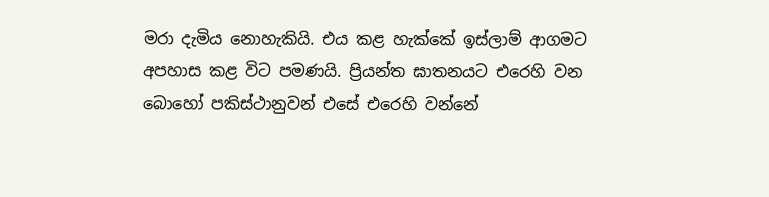මරා දැමිය නොහැකියි. එය කළ හැක්කේ ඉස්ලාම් ආගමට අපහාස කළ විට පමණයි. ප්‍රියන්ත ඝාතනයට එරෙහි වන බොහෝ පකිස්ථානුවන් එසේ එරෙහි වන්නේ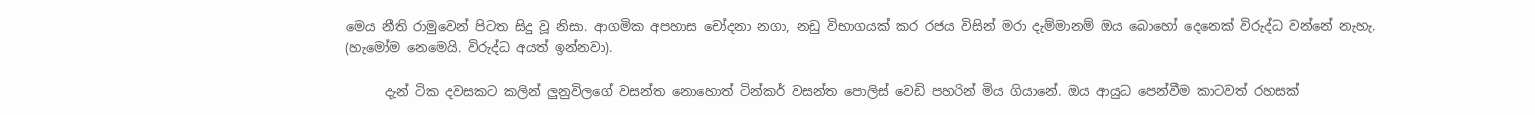මෙය නීති රාමුවෙන් පිටත සිදු වූ නිසා. ආගමික අපහාස චෝදනා නගා, නඩු විභාගයක් කර රජය විසින් මරා දැම්මානම් ඔය බොහෝ දෙනෙක් විරුද්ධ වන්නේ නැහැ. (හැමෝම නෙමෙයි. විරුද්ධ අයත් ඉන්නවා).

      දැන් ටික දවසකට කලින් ලුනුවිලගේ වසන්ත නොහොත් ටින්කර් වසන්ත පොලිස් වෙඩි පහරින් මිය ගියානේ. ඔය ආයුධ පෙන්වීම කාටවත් රහසක්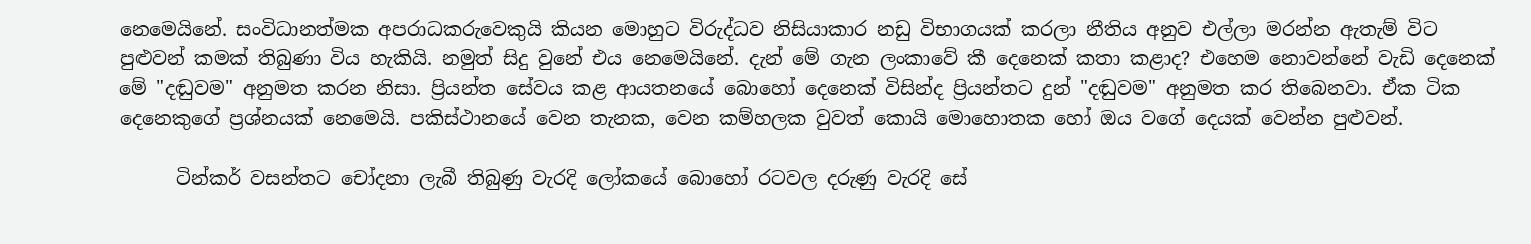නෙමෙයිනේ. සංවිධානත්මක අපරාධකරුවෙකුයි කියන මොහුට විරුද්ධව නිසියාකාර නඩු විභාගයක් කරලා නීතිය අනුව එල්ලා මරන්න ඇතැම් විට පුළුවන් කමක් තිබුණා විය හැකියි. නමුත් සිදු වුනේ එය නෙමෙයිනේ. දැන් මේ ගැන ලංකාවේ කී දෙනෙක් කතා කළාද? එහෙම නොවන්නේ වැඩි දෙනෙක් මේ "දඬුවම" අනුමත කරන නිසා. ප්‍රියන්ත සේවය කළ ආයතනයේ බොහෝ දෙනෙක් විසින්ද ප්‍රියන්තට දුන් "දඬුවම" අනුමත කර තිබෙනවා. ඒක ටික දෙනෙකුගේ ප්‍රශ්නයක් නෙමෙයි. පකිස්ථානයේ වෙන තැනක, වෙන කම්හලක වුවත් කොයි මොහොතක හෝ ඔය වගේ දෙයක් වෙන්න පුළුවන්.

      ටින්කර් වසන්තට චෝදනා ලැබී තිබුණු වැරදි ලෝකයේ බොහෝ රටවල දරුණු වැරදි සේ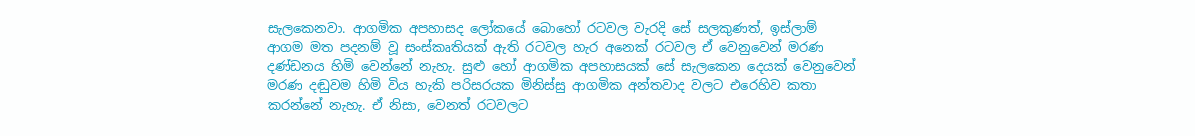සැලකෙනවා. ආගමික අපහාසද ලෝකයේ බොහෝ රටවල වැරදි සේ සලකුණත්, ඉස්ලාම් ආගම මත පදනම් වූ සංස්කෘතියක් ඇති රටවල හැර අනෙක් රටවල ඒ වෙනුවෙන් මරණ දණ්ඩනය හිමි වෙන්නේ නැහැ. සුළු හෝ ආගමික අපහාසයක් සේ සැලකෙන දෙයක් වෙනුවෙන් මරණ දඬුවම හිමි විය හැකි පරිසරයක මිනිස්සු ආගමික අන්තවාද වලට එරෙහිව කතා කරන්නේ නැහැ. ඒ නිසා, වෙනත් රටවලට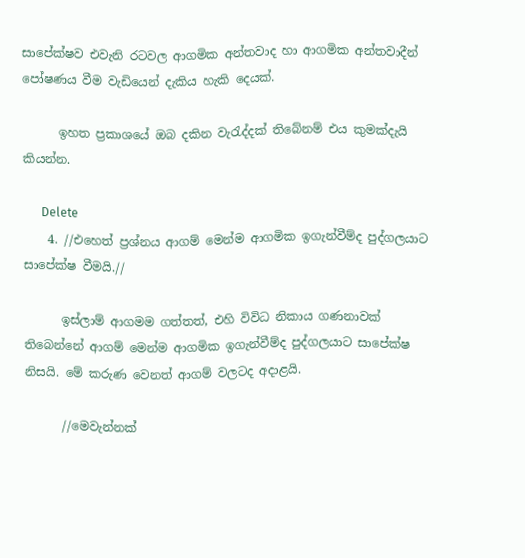සාපේක්ෂව එවැනි රටවල ආගමික අන්තවාද හා ආගමික අන්තවාදීන් පෝෂණය වීම වැඩියෙන් දැකිය හැකි දෙයක්.

      ඉහත ප්‍රකාශයේ ඔබ දකින වැරැද්දක් තිබේනම් එය කුමක්දැයි කියන්න.

      Delete
    4. //එහෙත් ප්‍රශ්නය ආගම් මෙන්ම ආගමික ඉගැන්වීම්ද පුද්ගලයාට සාපේක්ෂ වීමයි.//

      ඉස්ලාම් ආගමම ගත්තත්, එහි විවිධ නිකාය ගණනාවක් තිබෙන්නේ ආගම් මෙන්ම ආගමික ඉගැන්වීම්ද පුද්ගලයාට සාපේක්ෂ නිසයි. මේ කරුණ වෙනත් ආගම් වලටද අදාළයි.

      //මෙවැන්නක්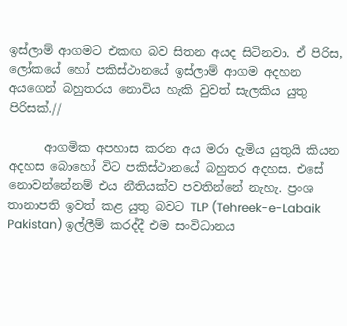ඉස්ලාම් ආගමට එකඟ බව සිතන අයද සිටිනවා. ඒ පිරිස, ලෝකයේ හෝ පකිස්ථානයේ ඉස්ලාම් ආගම අදහන අයගෙන් බහුතරය නොවිය හැකි වුවත් සැලකිය යුතු පිරිසක්.//

      ආගමික අපහාස කරන අය මරා දැමිය යුතුයි කියන අදහස බොහෝ විට පකිස්ථානයේ බහුතර අදහස. එසේ නොවන්නේනම් එය නීතියක්ව පවතින්නේ නැහැ. ප්‍රංශ තානාපති ඉවත් කළ යුතු බවට TLP (Tehreek-e-Labaik Pakistan) ඉල්ලීම් කරද්දී එම සංවිධානය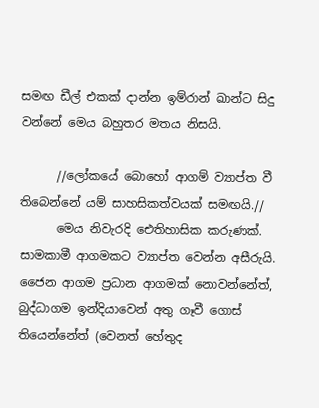සමඟ ඩීල් එකක් දාන්න ඉම්රාන් ඛාන්ට සිදු වන්නේ මෙය බහුතර මතය නිසයි.

      //ලෝකයේ බොහෝ ආගම් ව්‍යාප්ත වී තිබෙන්නේ යම් සාහසිකත්වයක් සමඟයි.//
      මෙය නිවැරදි ඓතිහාසික කරුණක්. සාමකාමී ආගමකට ව්‍යාප්ත වෙන්න අසීරුයි. ජෛන ආගම ප්‍රධාන ආගමක් නොවන්නේත්, බුද්ධාගම ඉන්දියාවෙන් අතු ගෑවී ගොස් තියෙන්නේත් (වෙනත් හේතුද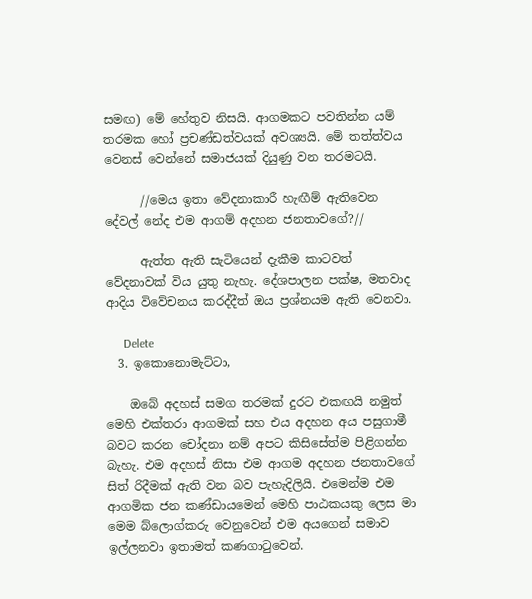සමඟ) මේ හේතුව නිසයි. ආගමකට පවතින්න යම් තරමක හෝ ප්‍රචණ්ඩත්වයක් අවශ්‍යයි. මේ තත්ත්වය වෙනස් වෙන්නේ සමාජයක් දියුණු වන තරමටයි.

      //මෙය ඉතා වේදනාකාරී හැඟීම් ඇතිවෙන දේවල් නේද එම ආගම් අදහන ජනතාවගේ?//

      ඇත්ත ඇති සැටියෙන් දැකීම කාටවත් වේදනාවක් විය යුතු නැහැ. දේශපාලන පක්ෂ, මතවාද ආදිය විවේචනය කරද්දීත් ඔය ප්‍රශ්නයම ඇති වෙනවා.

      Delete
  3. ඉකොනොමැට්ටා,

    ඔබේ අදහස් සමග තරමක් දුරට එකඟයි නමුත් මෙහි එක්තරා ආගමක් සහ එය අදහන අය පසුගාමී බවට කරන චෝදනා නම් අපට කිසිසේත්ම පිළිගන්න බැහැ. එම අදහස් නිසා එම ආගම අදහන ජනතාවගේ සිත් රිදීමක් ඇති වන බව පැහැදිලියි. එමෙන්ම එම ආගමික ජන කණ්ඩායමෙන් මෙහි පාඨකයකු ලෙස මා මෙම බ්ලොග්කරු වෙනුවෙන් එම අයගෙන් සමාව ඉල්ලනවා ඉතාමත් කණගාටුවෙන්.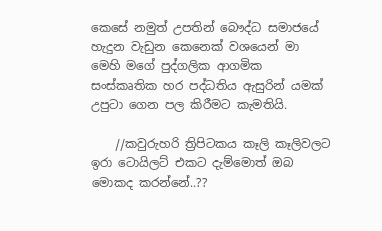කෙසේ නමුත් උපතින් බෞද්ධ සමාජයේ හැදුන වැඩුන කෙනෙක් වශයෙන් මා මෙහි මගේ පුද්ගලික ආගමික සංස්කෘතික හර පද්ධතිය ඇසුරින් යමක් උපුටා ගෙන පල කිරීමට කැමතියි.

    //කවුරුහරි ත්‍රිපිටකය කෑලි කෑලිවලට ඉරා ටොයිලට් එකට දැම්මොත් ඔබ මොකද කරන්නේ..??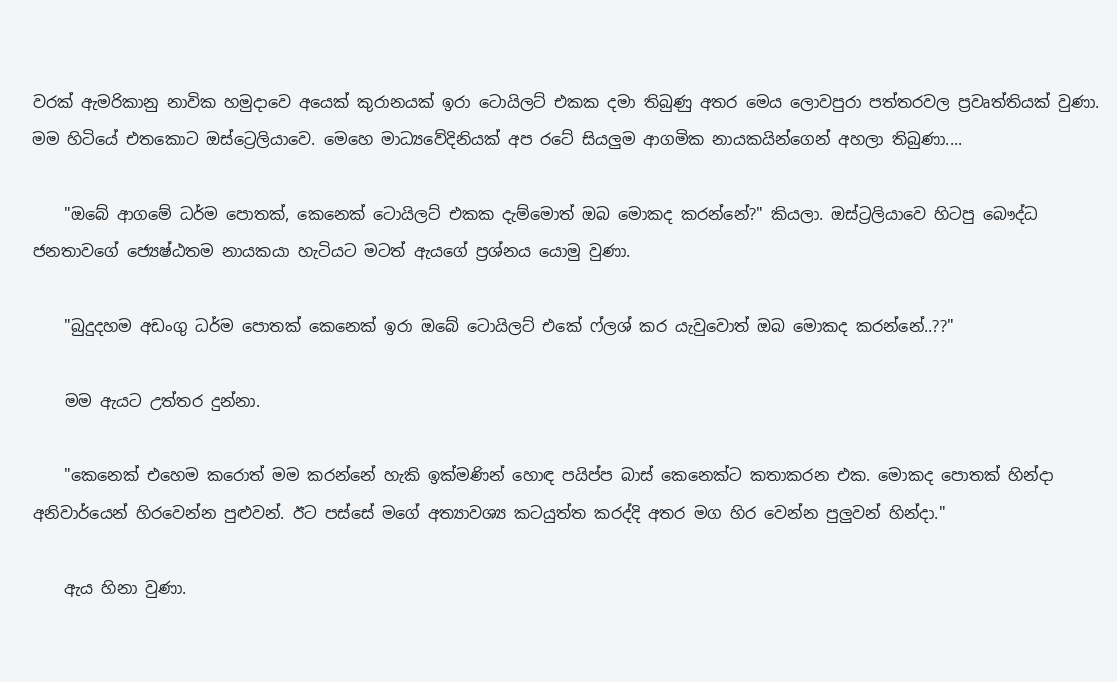වරක් ඇමරිකානු නාවික හමුදාවෙ අයෙක් කුරානයක් ඉරා ටොයිලට් එකක දමා තිබුණු අතර මෙය ලොවපුරා පත්තරවල ප්‍රවෘත්තියක් වුණා. මම හිටියේ එතකොට ඔස්ට්‍රෙලියාවෙ. මෙහෙ මාධ්‍යවේදිනියක් අප රටේ සියලුම ආගමික නායකයින්ගෙන් අහලා තිබුණා....

    "ඔබේ ආගමේ ධර්ම පොතක්, කෙනෙක් ටොයිලට් එකක දැම්මොත් ඔබ මොකද කරන්නේ?" කියලා. ඔස්ට්‍රලියාවෙ හිටපු බෞද්ධ ජනතාවගේ ජ්‍යෙෂ්ඨතම නායකයා හැටියට මටත් ඇයගේ ප්‍රශ්නය යොමු වුණා.

    "බුදුදහම අඩංගු ධර්ම පොතක් කෙනෙක් ඉරා ඔබේ ටොයිලට් එකේ ෆ්ලශ් කර යැවුවොත් ඔබ මොකද කරන්නේ..??"

    මම ඇයට උත්තර දුන්නා.

    "කෙනෙක් එහෙම කරොත් මම කරන්නේ හැකි ඉක්මණින් හොඳ පයිප්ප බාස් කෙනෙක්ට කතාකරන එක. මොකද පොතක් හින්දා අනිවාර්යෙන් හිරවෙන්න පුළුවන්. ඊට පස්සේ මගේ අත්‍යාවශ්‍ය කටයුත්ත කරද්දි අතර මග හිර වෙන්න පුලුවන් හින්දා."

    ඇය හිනා වුණා.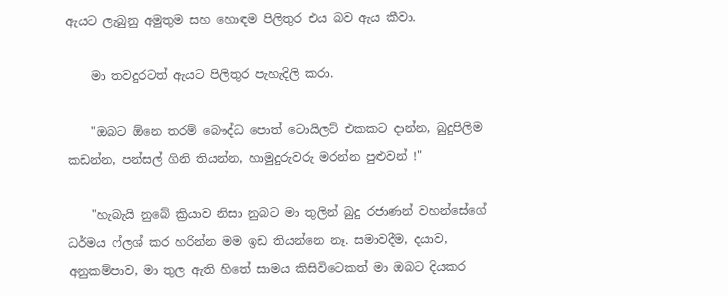ඇයට ලැබුනු අමුතුම සහ හොඳම පිලිතුර එය බව ඇය කීවා.

    මා තවදුරටත් ඇයට පිලිතුර පැහැදිලි කරා.

    "ඔබට ඕනෙ තරම් බෞද්ධ පොත් ටොයිලට් එකකට දාන්න, බුදුපිලිම කඩන්න, පන්සල් ගිනි තියන්න, හාමුදුරුවරු මරන්න පුළුවන් !"

    "හැබැයි නුබේ ක්‍රියාව නිසා නුබට මා තුලින් බුදු රජාණන් වහන්සේගේ ධර්මය ෆ්ලශ් කර හරින්න මම ඉඩ තියන්නෙ නෑ. සමාවදීම, දයාව, අනුකම්පාව, මා තුල ඇති හිතේ සාමය කිසිවිටෙකත් මා ඔබට දියකර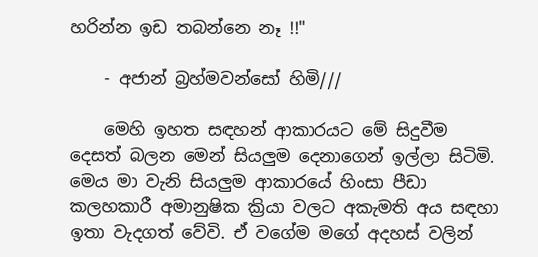හරින්න ඉඩ තබන්නෙ නෑ !!"

    - අජාන් බ්‍රහ්මවන්සෝ හිමි///

    මෙහි ඉහත සඳහන් ආකාරයට මේ සිදුවීම දෙසත් බලන මෙන් සියලුම දෙනාගෙන් ඉල්ලා සිටිමි. මෙය මා වැනි සියලුම ආකාරයේ හිංසා පීඩා කලහකාරී අමානුෂික ක්‍රියා වලට අකැමති අය සඳහා ඉතා වැදගත් වේවි. ඒ වගේම මගේ අදහස් වලින්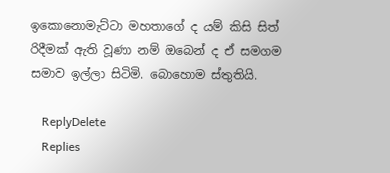ඉකොනොමැට්ටා මහතාගේ ද යම් කිසි සිත් රිදීමක් ඇති වූණා නම් ඔබෙන් ද ඒ සමගම සමාව ඉල්ලා සිටිමි. බොහොම ස්තුතියි.

    ReplyDelete
    Replies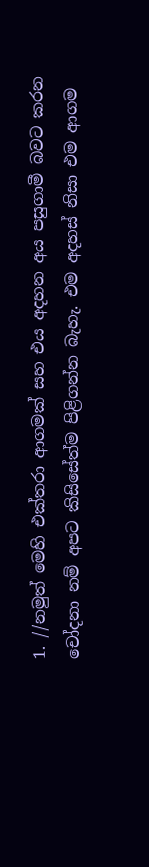1. //නමුත් මෙහි එක්තරා ආගමක් සහ එය අදහන අය පසුගාමී බවට කරන චෝදනා නම් අපට කිසිසේත්ම පිළිගන්න බැහැ. එම අදහස් නිසා එම ආගම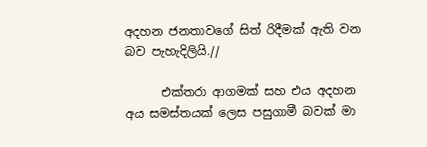අදහන ජනතාවගේ සිත් රිදීමක් ඇති වන බව පැහැදිලියි.//

      එක්තරා ආගමක් සහ එය අදහන අය සමස්තයක් ලෙස පසුගාමී බවක් මා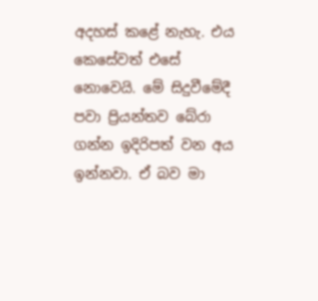අදහස් කළේ නැහැ. එය කෙසේවත් එසේ නොවෙයි. මේ සිදුවීමේදී පවා ප්‍රියන්තව බේරා ගන්න ඉදිරිපත් වන අය ඉන්නවා. ඒ බව මා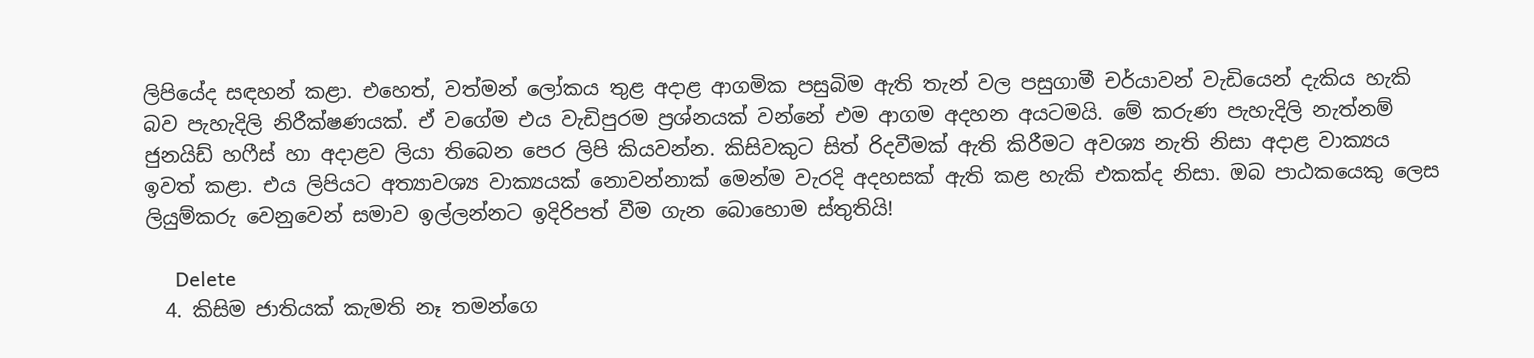ලිපියේද සඳහන් කළා. එහෙත්, වත්මන් ලෝකය තුළ අදාළ ආගමික පසුබිම ඇති තැන් වල පසුගාමී චර්යාවන් වැඩියෙන් දැකිය හැකි බව පැහැදිලි නිරීක්ෂණයක්. ඒ වගේම එය වැඩිපුරම ප්‍රශ්නයක් වන්නේ එම ආගම අදහන අයටමයි. මේ කරුණ පැහැදිලි නැත්නම් ජුනයිඩ් හෆීස් හා අදාළව ලියා තිබෙන පෙර ලිපි කියවන්න. කිසිවකුට සිත් රිදවීමක් ඇති කිරීමට අවශ්‍ය නැති නිසා අදාළ වාක්‍යය ඉවත් කළා. එය ලිපියට අත්‍යාවශ්‍ය වාක්‍යයක් නොවන්නාක් මෙන්ම වැරදි අදහසක් ඇති කළ හැකි එකක්ද නිසා. ඔබ පාඨකයෙකු ලෙස ලියුම්කරු වෙනුවෙන් සමාව ඉල්ලන්නට ඉදිරිපත් වීම ගැන බොහොම ස්තුතියි!

      Delete
  4. කිසිම ජාතියක් කැමති නෑ තමන්ගෙ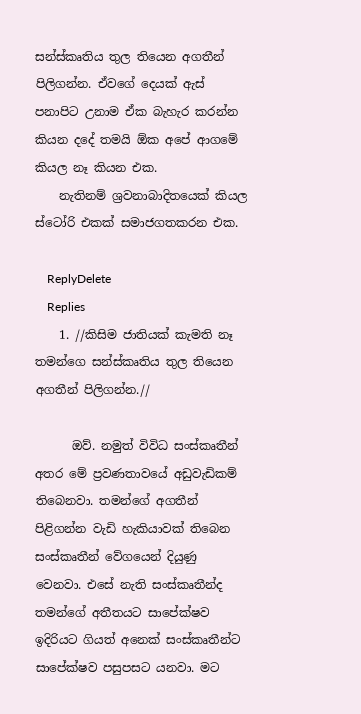සන්ස්කෘතිය තුල තියෙන අගතීන් පිලිගන්න. ඒවගේ දෙයක් ඇස් පනාපිට උනාම ඒක බැහැර කරන්න කියන දදේ තමයි ඕක අපේ ආගමේ කියල නෑ කියන එක.
    නැතිනම් ශ්‍රවනාබාදිතයෙක් කියල ස්ටෝරි එකක් සමාජගතකරන එක.

    ReplyDelete
    Replies
    1. //කිසිම ජාතියක් කැමති නෑ තමන්ගෙ සන්ස්කෘතිය තුල තියෙන අගතීන් පිලිගන්න.//

      ඔව්. නමුත් විවිධ සංස්කෘතීන් අතර මේ ප්‍රවණතාවයේ අඩුවැඩිකම් තිබෙනවා. තමන්ගේ අගතීන් පිළිගන්න වැඩි හැකියාවක් තිබෙන සංස්කෘතීන් වේගයෙන් දියුණු වෙනවා. එසේ නැති සංස්කෘතීන්ද තමන්ගේ අතීතයට සාපේක්ෂව ඉදිරියට ගියත් අනෙක් සංස්කෘතීන්ට සාපේක්ෂව පසුපසට යනවා. මට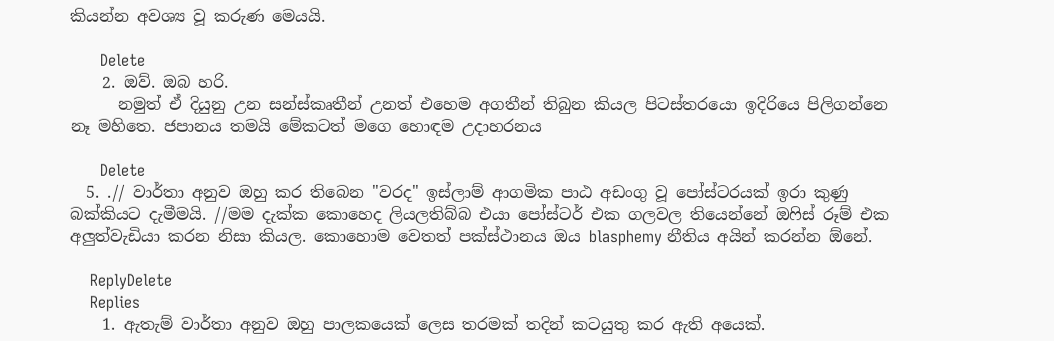කියන්න අවශ්‍ය වූ කරුණ මෙයයි.

      Delete
    2. ඔව්. ඔබ හරි.
      නමුත් ඒ දියුනු උන සන්ස්කෘතීන් උනත් එහෙම අගතීන් තිබුන කියල පිටස්තරයො ඉදිරියෙ පිලිගන්නෙ නෑ මහිතෙ. ජපානය තමයි මේකටත් මගෙ හොඳම උදාහරනය

      Delete
  5. .// වාර්තා අනුව ඔහු කර තිබෙන "වරද" ඉස්ලාම් ආගමික පාඨ අඩංගු වූ පෝස්ටරයක් ඉරා කුණු බක්කියට දැමීමයි. //මම දැක්ක කොහෙද ලියලතිබ්බ එයා පෝස්ටර් එක ගලවල තියෙන්නේ ඔෆිස් රූම් එක අලුත්වැඩියා කරන නිසා කියල. කොහොම වෙතත් පක්ස්ථානය ඔය blasphemy නීතිය අයින් කරන්න ඕනේ.

    ReplyDelete
    Replies
    1. ඇතැම් වාර්තා අනුව ඔහු පාලකයෙක් ලෙස තරමක් තදින් කටයුතු කර ඇති අයෙක්.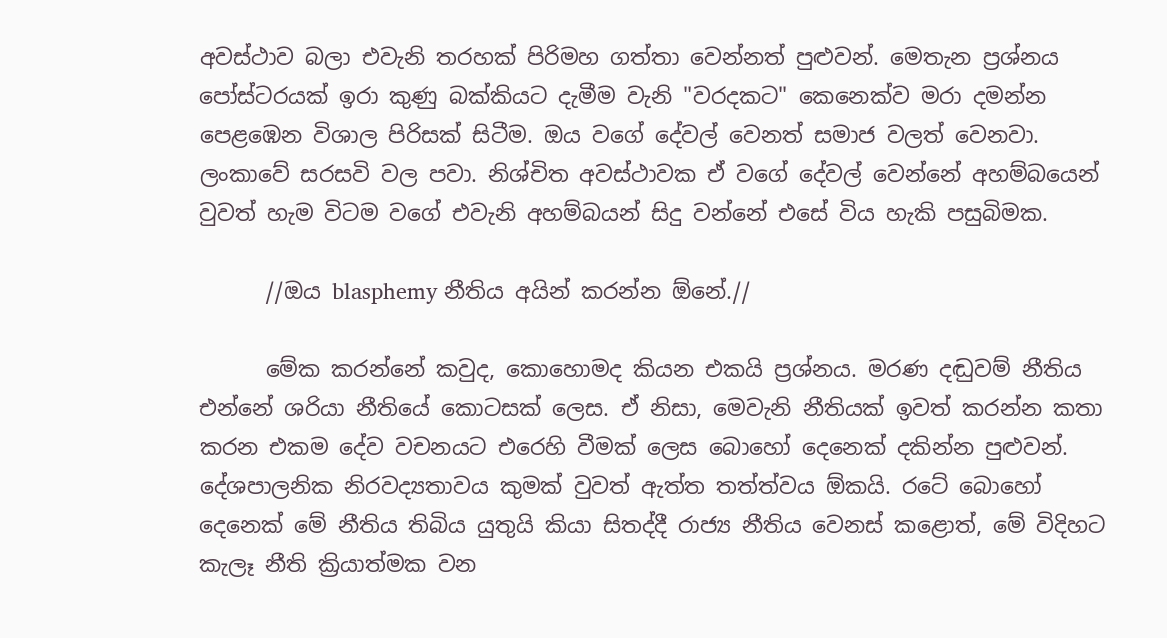අවස්ථාව බලා එවැනි තරහක් පිරිමහ ගත්තා වෙන්නත් පුළුවන්. මෙතැන ප්‍රශ්නය පෝස්ටරයක් ඉරා කුණු බක්කියට දැමීම වැනි "වරදකට" කෙනෙක්ව මරා දමන්න පෙළඹෙන විශාල පිරිසක් සිටීම. ඔය වගේ දේවල් වෙනත් සමාජ වලත් වෙනවා. ලංකාවේ සරසවි වල පවා. නිශ්චිත අවස්ථාවක ඒ වගේ දේවල් වෙන්නේ අහම්බයෙන් වුවත් හැම විටම වගේ එවැනි අහම්බයන් සිදු වන්නේ එසේ විය හැකි පසුබිමක.

      //ඔය blasphemy නීතිය අයින් කරන්න ඕනේ.//

      මේක කරන්නේ කවුද, කොහොමද කියන එකයි ප්‍රශ්නය. මරණ දඬුවම් නීතිය එන්නේ ශරියා නීතියේ කොටසක් ලෙස. ඒ නිසා, මෙවැනි නීතියක් ඉවත් කරන්න කතා කරන එකම දේව වචනයට එරෙහි වීමක් ලෙස බොහෝ දෙනෙක් දකින්න පුළුවන්. දේශපාලනික නිරවද්‍යතාවය කුමක් වුවත් ඇත්ත තත්ත්වය ඕකයි. රටේ බොහෝ දෙනෙක් මේ නීතිය තිබිය යුතුයි කියා සිතද්දී රාජ්‍ය නීතිය වෙනස් කළොත්, මේ විදිහට කැලෑ නීති ක්‍රියාත්මක වන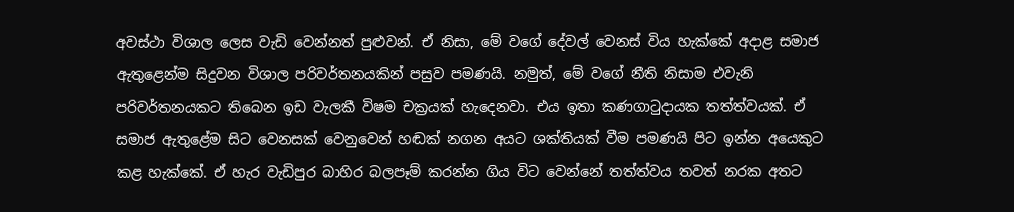අවස්ථා විශාල ලෙස වැඩි වෙන්නත් පුළුවන්. ඒ නිසා, මේ වගේ දේවල් වෙනස් විය හැක්කේ අදාළ සමාජ ඇතුළෙන්ම සිදුවන විශාල පරිවර්තනයකින් පසුව පමණයි. නමුත්, මේ වගේ නීති නිසාම එවැනි පරිවර්තනයකට තිබෙන ඉඩ වැලකී විෂම චක්‍රයක් හැදෙනවා. එය ඉතා කණගාටුදායක තත්ත්වයක්. ඒ සමාජ ඇතුළේම සිට වෙනසක් වෙනුවෙන් හඬක් නගන අයට ශක්තියක් වීම පමණයි පිට ඉන්න අයෙකුට කළ හැක්කේ. ඒ හැර වැඩිපුර බාහිර බලපෑම් කරන්න ගිය විට වෙන්නේ තත්ත්වය තවත් නරක අතට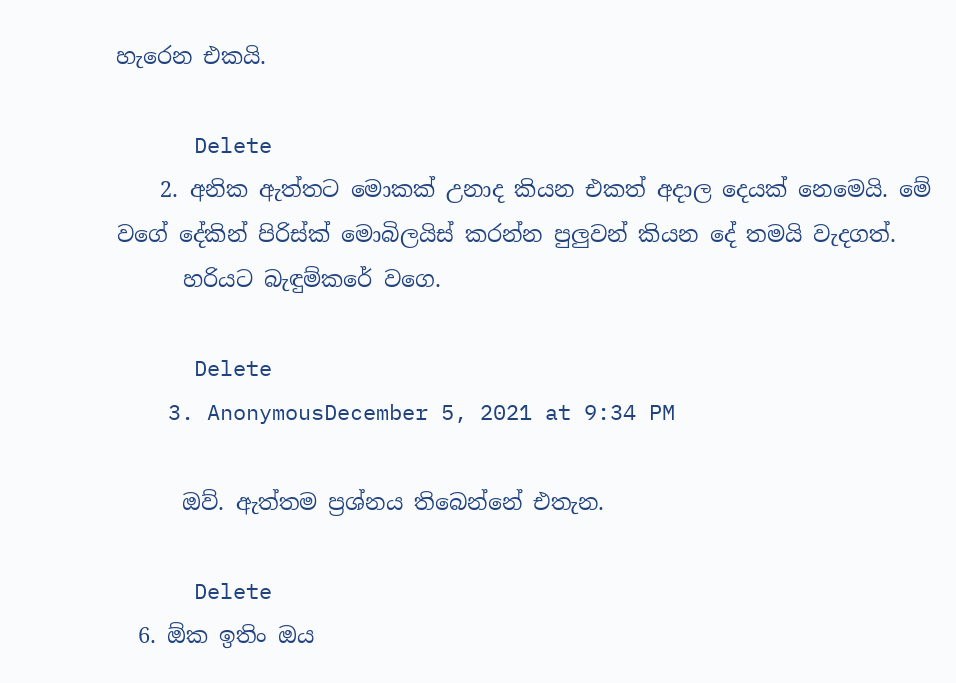හැරෙන එකයි.

      Delete
    2. අනික ඇත්තට මොකක් උනාද කියන එකත් අදාල දෙයක් නෙමෙයි. මේ වගේ දේකින් පිරිස්ක් මොබිලයිස් කරන්න පුලුවන් කියන දේ තමයි වැදගත්.
      හරියට බැඳුම්කරේ වගෙ.

      Delete
    3. AnonymousDecember 5, 2021 at 9:34 PM

      ඔව්. ඇත්තම ප්‍රශ්නය තිබෙන්නේ එතැන.

      Delete
  6. ඕක ඉතිං ඔය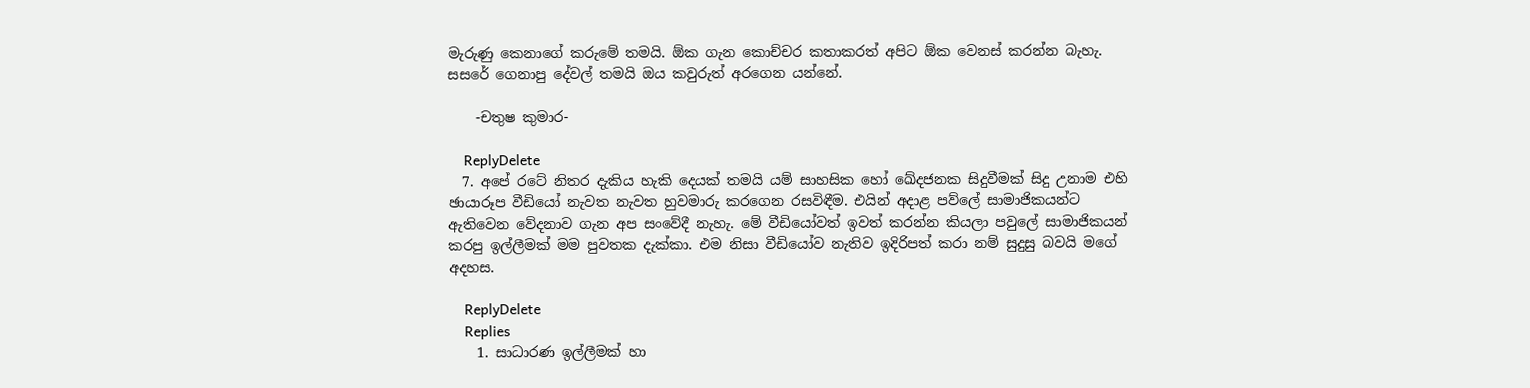මැරුණු කෙනාගේ කරුමේ තමයි. ඕක ගැන කොච්චර කතාකරත් අපිට ඕක වෙනස් කරන්න බැහැ. සසරේ ගෙනාපු දේවල් තමයි ඔය කවුරුත් අරගෙන යන්නේ.

    -චතුෂ කුමාර-

    ReplyDelete
  7. අපේ රටේ නිතර දැකිය හැකි දෙයක් තමයි යම් සාහසික හෝ ඛේදජනක සිදුවීමක් සිදු උනාම එහි ඡායාරූප වීඩියෝ නැවත නැවත හුවමාරු කරගෙන රසවිඳීම. එයින් අදාළ පව්ලේ සාමාජිකයන්ට ඇතිවෙන වේදනාව ගැන අප සංවේදී නැහැ. මේ වීඩියෝවත් ඉවත් කරන්න කියලා පවුලේ සාමාජිකයන් කරපු ඉල්ලීමක් මම පුවතක දැක්කා. එම නිසා වීඩියෝව නැතිව ඉදිරිපත් කරා නම් සුදුසු බවයි මගේ අදහස.

    ReplyDelete
    Replies
    1. සාධාරණ ඉල්ලීමක් හා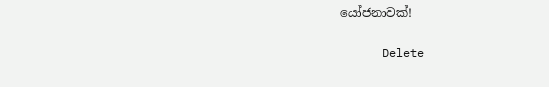යෝජනාවක්!

      Delete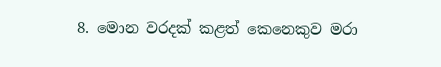8. මොන වරදක් කළත් කෙනෙකුව මරා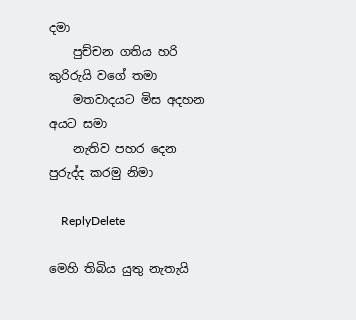දමා
    පුච්චන ගතිය හරි කුරිරුයි වගේ තමා
    මතවාදයට මිස අදහන අයට සමා
    නැතිව පහර දෙන පුරුද්ද කරමු නිමා

    ReplyDelete

මෙහි තිබිය යුතු නැතැයි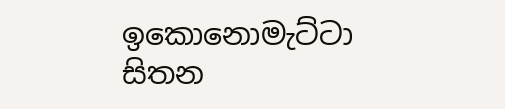ඉකොනොමැට්ටා සිතන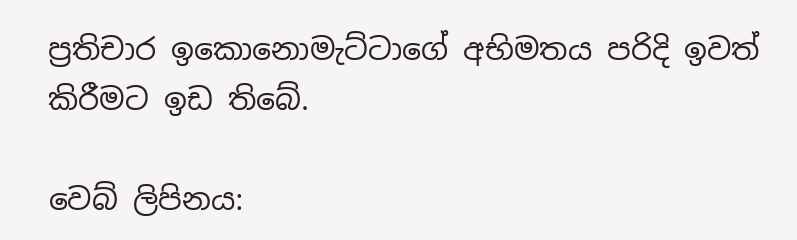ප්‍රතිචාර ඉකොනොමැට්ටාගේ අභිමතය පරිදි ඉවත් කිරීමට ඉඩ තිබේ.

වෙබ් ලිපිනය: